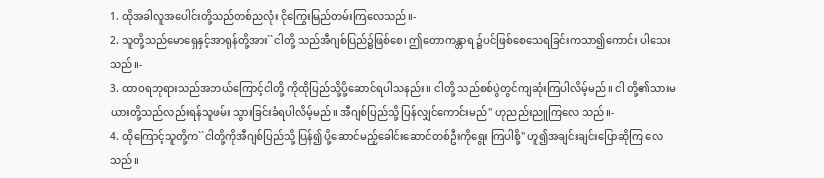1. ထိုအခါလူအပေါင်းတို့သည်တစ်ညလုံး ငိုကြွေးမြည်တမ်းကြလေသည်။-
2. သူတို့သည်မောရှေနှင့်အာရုန်တို့အား``ငါတို့ သည်အီဂျစ်ပြည်၌ဖြစ်စေ၊ ဤတောကန္တာရ ၌ပင်ဖြစ်စေသေရခြင်းကသာ၍ကောင်း ပါသေးသည်။-
3. ထာဝရဘုရားသည်အဘယ်ကြောင့်ငါတို့ ကိုထိုပြည်သို့ပို့ဆောင်ရပါသနည်း။ ငါတို့ သည်စစ်ပွဲတွင်ကျဆုံးကြပါလိမ့်မည်။ ငါ တို့၏သားမယားတို့သည်လည်းရန်သူဖမ်း သွားခြင်းခံရပါလိမ့်မည်။ အီဂျစ်ပြည်သို့ ပြန်လျှင်ကောင်းမည်'' ဟုညည်းညူကြလေ သည်။-
4. ထိုကြောင့်သူတို့က``ငါတို့ကိုအီဂျစ်ပြည်သို့ ပြန်၍ ပို့ဆောင်မည့်ခေါင်းဆောင်တစ်ဦးကိုရွေး ကြပါစို့'' ဟူ၍အချင်းချင်းပြောဆိုကြ လေသည်။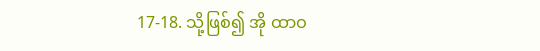17-18. သို့ဖြစ်၍ အို ထာဝ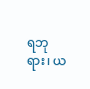ရဘုရား၊ ယ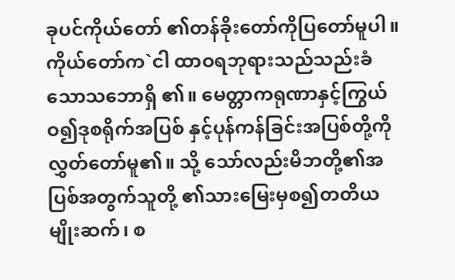ခုပင်ကိုယ်တော် ၏တန်ခိုးတော်ကိုပြတော်မူပါ။ ကိုယ်တော်က`ငါ ထာဝရဘုရားသည်သည်းခံသောသဘောရှိ ၏။ မေတ္တာကရုဏာနှင့်ကြွယ်ဝ၍ဒုစရိုက်အပြစ် နှင့်ပုန်ကန်ခြင်းအပြစ်တို့ကိုလွှတ်တော်မူ၏။ သို့ သော်လည်းမိဘတို့၏အပြစ်အတွက်သူတို့ ၏သားမြေးမှစ၍တတိယမျိုးဆက်၊ စ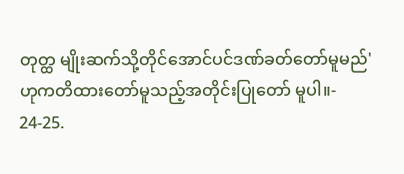တုတ္ထ မျိုးဆက်သို့တိုင်အောင်ပင်ဒဏ်ခတ်တော်မူမည်' ဟုကတိထားတော်မူသည့်အတိုင်းပြုတော် မူပါ။-
24-25.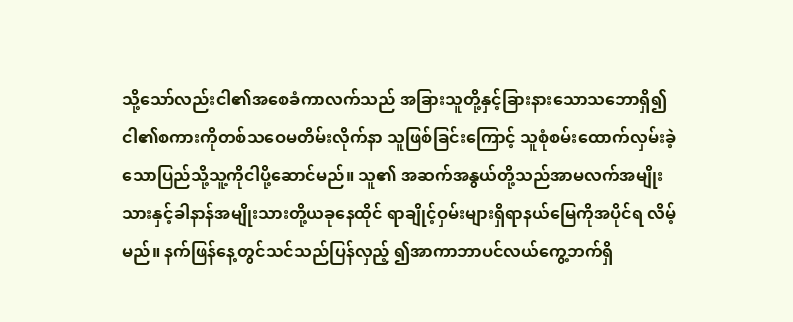သို့သော်လည်းငါ၏အစေခံကာလက်သည် အခြားသူတို့နှင့်ခြားနားသောသဘောရှိ၍ ငါ၏စကားကိုတစ်သဝေမတိမ်းလိုက်နာ သူဖြစ်ခြင်းကြောင့် သူစုံစမ်းထောက်လှမ်းခဲ့ သောပြည်သို့သူ့ကိုငါပို့ဆောင်မည်။ သူ၏ အဆက်အနွယ်တို့သည်အာမလက်အမျိုး သားနှင့်ခါနာန်အမျိုးသားတို့ယခုနေထိုင် ရာချိုင့်ဝှမ်းများရှိရာနယ်မြေကိုအပိုင်ရ လိမ့်မည်။ နက်ဖြန်နေ့တွင်သင်သည်ပြန်လှည့် ၍အာကာဘာပင်လယ်ကွေ့ဘက်ရှိ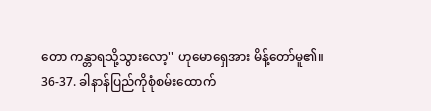တော ကန္တာရသို့သွားလော့'' ဟုမောရှေအား မိန့်တော်မူ၏။
36-37. ခါနာန်ပြည်ကိုစုံစမ်းထောက်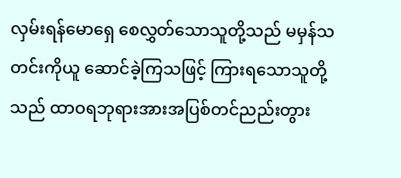လှမ်းရန်မောရှေ စေလွှတ်သောသူတို့သည် မမှန်သတင်းကိုယူ ဆောင်ခဲ့ကြသဖြင့် ကြားရသောသူတို့သည် ထာဝရဘုရားအားအပြစ်တင်ညည်းတွား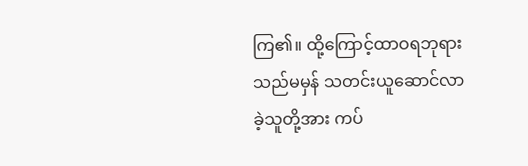ကြ၏။ ထို့ကြောင့်ထာဝရဘုရားသည်မမှန် သတင်းယူဆောင်လာခဲ့သူတို့အား ကပ်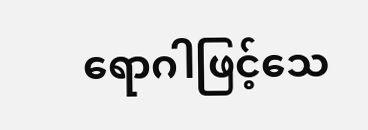ရောဂါဖြင့်သေ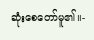ဆုံးစေတော်မူ၏။-